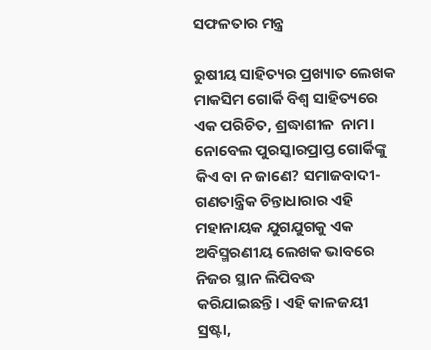ସଫଳତାର ମନ୍ତ୍ର

ରୁଷୀୟ ସାହିତ୍ୟର ପ୍ରଖ୍ୟାତ ଲେଖକ ମାକସିମ ଗୋର୍କି ବିଶ୍ବ ସାହିତ୍ୟରେ ଏକ ପରିଚିତ, ଶ୍ରଦ୍ଧାଶୀଳ  ନାମ। ନୋବେଲ ପୁରସ୍କାରପ୍ରାପ୍ତ ଗୋର୍କିଙ୍କୁ କିଏ ବା ନ ଜାଣେ? ସମାଜବାଦୀ- ଗଣତାନ୍ତ୍ରିକ ଚିନ୍ତାଧାରାର ଏହି ମହାନାୟକ ଯୁଗଯୁଗକୁ ଏକ ଅବିସ୍ମରଣୀୟ ଲେଖକ ଭାବରେ ନିଜର ସ୍ଥାନ ଲିପିବଦ୍ଧ କରିଯାଇଛନ୍ତି। ଏହି କାଳଜୟୀ ସ୍ରଷ୍ଟା,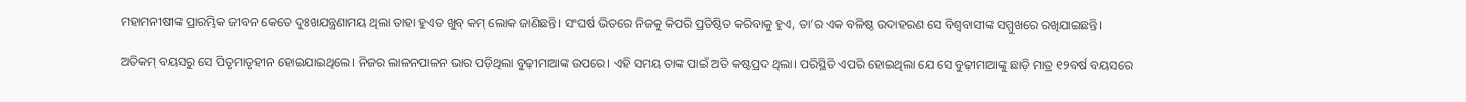ମହାମନୀଷୀଙ୍କ ପ୍ରାରମ୍ଭିକ ଜୀବନ କେତେ ଦୁଃଖଯନ୍ତ୍ରଣାମୟ ଥିଲା ତାହା ହୁଏତ ଖୁବ୍‌ କମ୍ ଲୋକ ଜାଣିଛନ୍ତି। ସଂଘର୍ଷ ଭିତରେ ନିଜକୁ କିପରି ପ୍ରତିଷ୍ଠିତ କରିବାକୁ ହୁଏ, ତା’ର ଏକ ବଳିଷ୍ଠ ଉଦାହରଣ ସେ ବିଶ୍ବବାସୀଙ୍କ ସମ୍ମୁଖରେ ରଖିଯାଇଛନ୍ତି।

ଅତିକମ୍‌ ବୟସରୁ ସେ ପିତୃମାତୃହୀନ ହୋଇଯାଇଥିଲେ। ନିଜର ଲାଳନପାଳନ ଭାର ପଡ଼ିଥିଲା ବୁଢ଼ୀମାଆଙ୍କ ଉପରେ। ଏହି ସମୟ ତାଙ୍କ ପାଇଁ ଅତି କଷ୍ଟପ୍ରଦ ଥିଲା। ପରିସ୍ଥିତି ଏପରି ହୋଇଥିଲା ଯେ ସେ ବୁଢ଼ୀମାଆଙ୍କୁ ଛାଡ଼ି ମାତ୍ର ୧୨ବର୍ଷ ବୟସରେ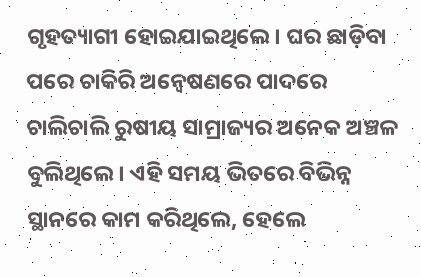ଗୃହତ୍ୟାଗୀ ହୋଇଯାଇଥିଲେ। ଘର ଛାଡ଼ିବା ପରେ ଚାକିରି ଅନ୍ବେଷଣରେ ପାଦରେ ଚାଲିଚାଲି ରୁଷୀୟ ସାମ୍ରାଜ୍ୟର ଅନେକ ଅଞ୍ଚଳ ବୁଲିଥିଲେ। ଏହି ସମୟ ଭିତରେ ବିଭିନ୍ନ ସ୍ଥାନରେ କାମ କରିଥିଲେ, ହେଲେ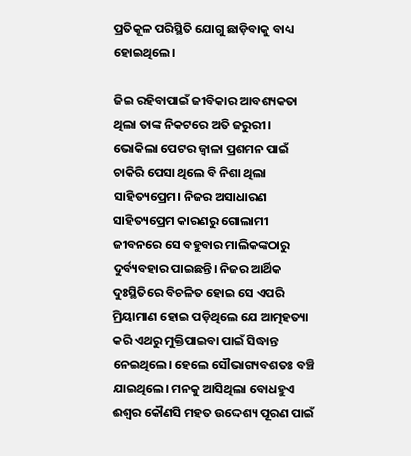ପ୍ରତିକୂଳ ପରିସ୍ଥିତି ଯୋଗୁ ଛାଡ଼ିବାକୁ ବାଧ୍ୟ ହୋଇଥିଲେ।

ଜିଇ ରହିବାପାଇଁ ଜୀବିକାର ଆବଶ୍ୟକତା ଥିଲା ତାଙ୍କ ନିକଟରେ ଅତି ଜରୁରୀ। ଭୋକିଲା ପେଟର ଜ୍ବାଳା ପ୍ରଶମନ ପାଇଁ ଚାକିରି ପେସା ଥିଲେ ବି ନିଶା ଥିଲା ସାହିତ୍ୟପ୍ରେମ। ନିଜର ଅସାଧାରଣ ସାହିତ୍ୟପ୍ରେମ କାରଣରୁ ଗୋଲାମୀ ଜୀବନରେ ସେ ବହୁବାର ମାଲିକଙ୍କଠାରୁ ଦୁର୍ବ୍ୟବହାର ପାଇଛନ୍ତି। ନିଜର ଆର୍ଥିକ ଦୁଃସ୍ଥିତିରେ ବିଚଳିତ ହୋଇ ସେ ଏପରି ମ୍ରିୟାମାଣ ହୋଇ ପଡ଼ିଥିଲେ ଯେ ଆତ୍ମହତ୍ୟା କରି ଏଥରୁ ମୁକ୍ତିପାଇବା ପାଇଁ ସିଦ୍ଧାନ୍ତ ନେଇଥିଲେ। ହେଲେ ସୌଭାଗ୍ୟବଶତଃ ବଞ୍ଚି ଯାଇଥିଲେ। ମନକୁ ଆସିଥିଲା ବୋଧହୁଏ ଈଶ୍ବର କୌଣସି ମହତ ଉଦ୍ଦେଶ୍ୟ ପୂରଣ ପାଇଁ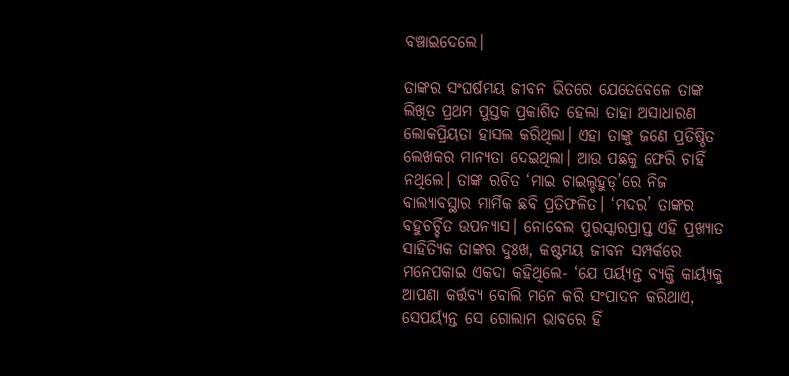ବଞ୍ଚାଇଦେଲେ।

ତାଙ୍କର ସଂଘର୍ଷମୟ ଜୀବନ ଭିତରେ ଯେତେବେଳେ ତାଙ୍କ ଲିଖିତ ପ୍ରଥମ ପୁସ୍ତକ ପ୍ରକାଶିତ ହେଲା ତାହା ଅସାଧାରଣ ଲୋକପ୍ରିୟତା ହାସଲ କରିଥିଲା। ଏହା ତାଙ୍କୁ ଜଣେ ପ୍ରତିଷ୍ଠିତ ଲେଖକର ମାନ୍ୟତା ଦେଇଥିଲା। ଆଉ ପଛକୁ ଫେରି ଚାହିଁ ନଥିଲେ। ତାଙ୍କ ରଚିତ ‘ମାଇ ଚାଇଲ୍ଡହୁଡ୍‌’ରେ ନିଜ ବାଲ୍ୟାବସ୍ଥାର ମାର୍ମିକ ଛବି ପ୍ରତିଫଳିତ। ‘ମଦର’ ତାଙ୍କର ବହୁଚର୍ଚ୍ଚିତ ଉପନ୍ୟାସ। ନୋବେଲ ପୁରସ୍କାରପ୍ରାପ୍ତ ଏହି ପ୍ରଖ୍ୟାତ ସାହିତ୍ୟିକ ତାଙ୍କର ଦୁଃଖ, କଷ୍ଟମୟ ଜୀବନ ସମ୍ପର୍କରେ ମନେପକାଇ ଏକଦା କହିଥିଲେ- ‘ଯେ ପର୍ୟ୍ୟନ୍ତ ବ୍ୟକ୍ତି କାର୍ୟ୍ୟକୁ ଆପଣା କର୍ତ୍ତବ୍ୟ ବୋଲି ମନେ କରି ସଂପାଦନ କରିଥାଏ, ସେପର୍ୟ୍ୟନ୍ତ ସେ ଗୋଲାମ ଭାବରେ ହିଁ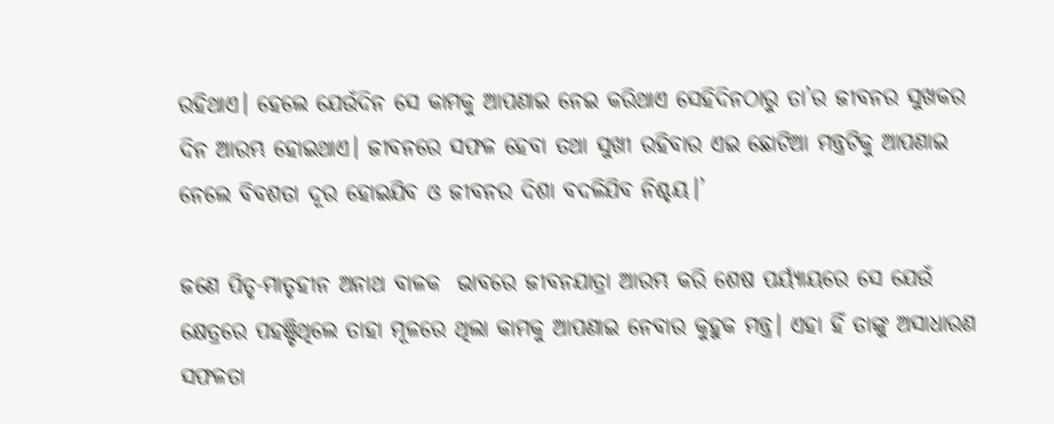ରହିଥାଏ। ହେଲେ ଯେଉଁଦିନ ସେ କାମକୁ ଆପଣାଇ ନେଇ କରିଥାଏ ସେହିଦିନଠାରୁ ତା’ର ଜୀବନର ସୁଖକର ଦିନ ଆରମ୍ଭ ହୋଇଥାଏ। ଜୀବନରେ ସଫଳ ହେବା ତଥା ସୁଖୀ ରହିବାର ଏଇ ଛୋଟିଆ ମନ୍ତ୍ରଟିକୁ ଆପଣାଇ ନେଲେ ବିବଶତା ଦୂର ହୋଇଯିବ ଓ ଜୀବନର ଦିଶା ବଦଳିଯିବ ନିଶ୍ଚୟ।’

ଜଣେ ପିତୃ-ମାତୃହୀନ ଅନାଥ ବାଳକ  ଭାବରେ ଜୀବନଯାତ୍ରା ଆରମ୍ଭ କରି ଶେଷ ପର୍ୟ୍ୟାୟରେ ସେ ଯେଉଁ କ୍ଷେତ୍ରରେ ପହଞ୍ଚିଥିଲେ ତାହା ମୂଳରେ ଥିଲା କାମକୁ ଆପଣାଇ ନେବାର କୁହୁକ ମନ୍ତ୍ର। ଏହା ହିଁ ତାଙ୍କୁ ଅସାଧାରଣ ସଫଳତା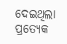ଦେଇଥିଲା ପ୍ରତ୍ୟେକ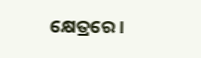କ୍ଷେତ୍ରରେ।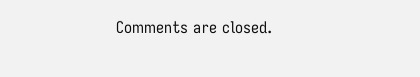Comments are closed.